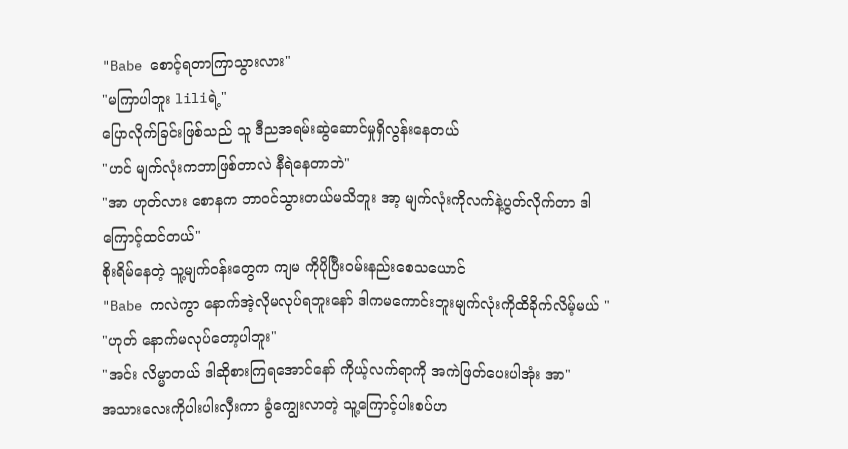"Babe စောင့်ရတာကြာသွားလား"
"မကြာပါဘူး liliရဲ့"
ပြောလိုက်ခြင်းဖြစ်သည် သူ ဒီညအရမ်းဆွဲဆောင်မှုရှိလွန်းနေတယ်
"ဟင် မျက်လုံးကဘာဖြစ်တာလဲ နီရဲနေတာဘဲ"
"အာ ဟုတ်လား စောနက ဘာဝင်သွားတယ်မသိဘူး အာ့ မျက်လုံးကိုလက်နဲ့ပွတ်လိုက်တာ ဒါကြောင့်ထင်တယ်"
စိုးရိမ်နေတဲ့ သူ့မျက်ဝန်းတွေက ကျမ ကိုပိုပြီးဝမ်းနည်းစေသယောင်
"Babe ကလဲကွာ နောက်အဲ့လိုမလုပ်ရဘူးနော် ဒါကမကောင်းဘူးမျက်လုံးကိုထိခိုက်လိမ့်မယ် "
"ဟုတ် နောက်မလုပ်တော့ပါဘူး"
"အင်း လိမ္မာတယ် ဒါဆိုစားကြရအောင်နော် ကိုယ့်လက်ရာကို အကဲဖြတ်ပေးပါအုံး အာ"
အသားလေးကိုပါးပါးလှီးကာ ခွံကျွေးလာတဲ့ သူ့ကြောင့်ပါးစပ်ဟ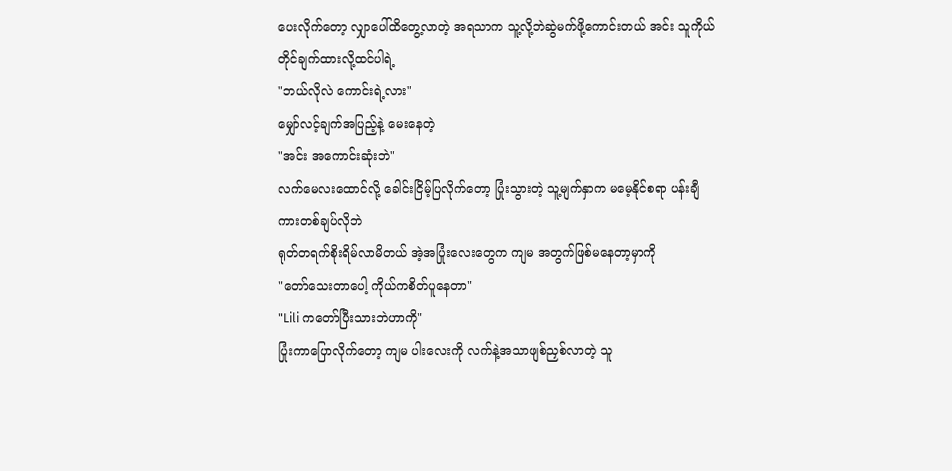ပေးလိုက်တော့ လျှာပေါ်ထိတွေ့လာတဲ့ အရသာက သူ့လို့ဘဲဆွဲမက်ဖို့ကောင်းတယ် အင်း သူကိုယ်တိုင်ချက်ထားလို့ထင်ပါရဲ့
"ဘယ်လိုလဲ ကောင်းရဲ့လား"
မျှော်လင့်ချက်အပြည့်နဲ့ မေးနေတဲ့
"အင်း အကောင်းဆုံးဘဲ"
လက်မေလးထောင်လို့ ခေါင်းငြိမ့်ပြလိုက်တော့ ပြုံးသွားတဲ့ သူ့မျက်နှာက မမေ့နိုင်စရာ ပန်းချီကားတစ်ချပ်လိုဘဲ
ရုတ်တရက်စိုးရိမ်လာမိတယ် အဲ့အပြုံးလေးတွေက ကျမ အတွက်ဖြစ်မနေတာ့မှာကို
"တော်သေးတာပေါ့ ကိုယ်ကစိတ်ပူနေတာ"
"Lili ကတော်ပြီးသားဘဲဟာကို"
ပြုံးကာပြောလိုက်တော့ ကျမ ပါးလေးကို လက်နဲ့အသာဖျစ်ညှစ်လာတဲ့ သူ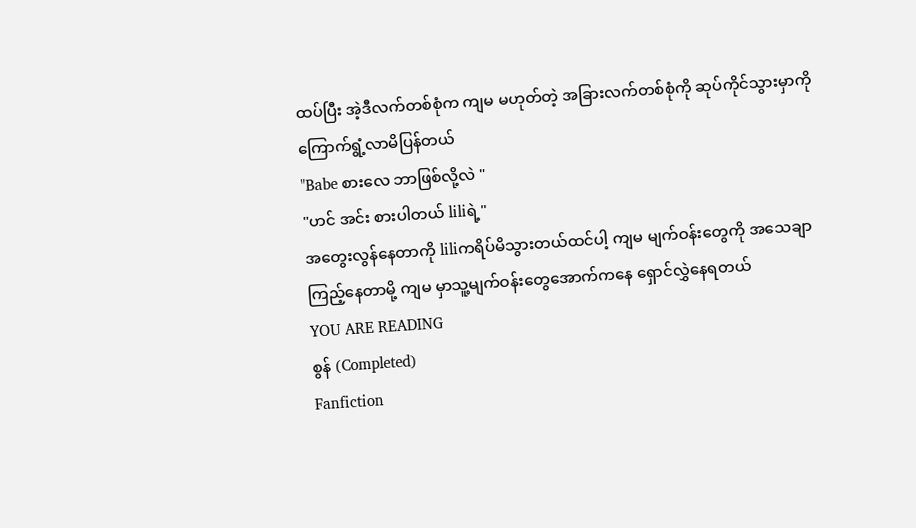ထပ်ပြီး အဲ့ဒီလက်တစ်စုံက ကျမ မဟုတ်တဲ့ အခြားလက်တစ်စုံကို ဆုပ်ကိုင်သွားမှာကို ကြောက်ရွံ့လာမိပြန်တယ်
"Babe စားလေ ဘာဖြစ်လို့လဲ "
"ဟင် အင်း စားပါတယ် liliရဲ့"
အတွေးလွန်နေတာကို liliကရိပ်မိသွားတယ်ထင်ပါ့ ကျမ မျက်ဝန်းတွေကို အသေချာကြည့်နေတာမို့ ကျမ မှာသူ့မျက်ဝန်းတွေအောက်ကနေ ရှောင်လွှဲနေရတယ်
YOU ARE READING
စွန် (Completed)
Fanfiction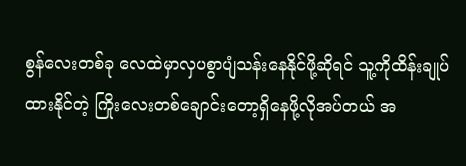စွန်လေးတစ်ခု လေထဲမှာလှပစွာပျံသန်းနေနိုင်ဖို့ဆိုရင် သူ့ကိုထိန်းချုပ်ထားနိုင်တဲ့ ကြိုးလေးတစ်ချောင်းတော့ရှိနေဖို့လိုအပ်တယ် အ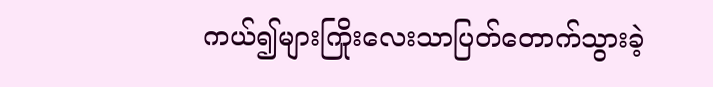ကယ်၍များကြိုးလေးသာပြတ်တောက်သွားခဲ့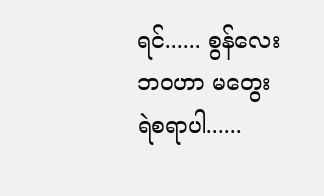ရင်...... စွန်လေးဘဝဟာ မတွေးရဲစရာပါ......